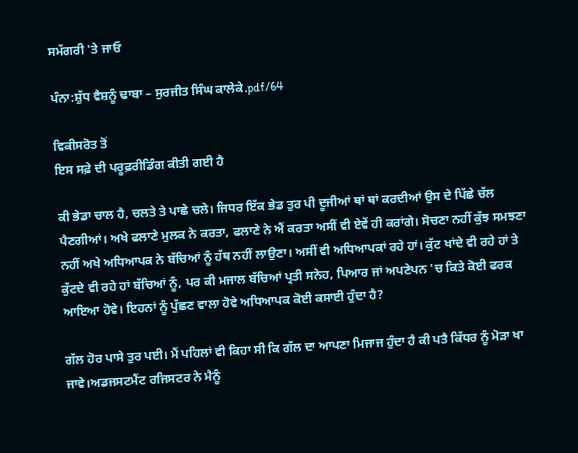ਸਮੱਗਰੀ 'ਤੇ ਜਾਓ

ਪੰਨਾ:ਸ਼ੁੱਧ ਵੈਸ਼ਨੂੰ ਢਾਬਾ – ਸੁਰਜੀਤ ਸਿੰਘ ਕਾਲੇਕੇ.pdf/64

ਵਿਕੀਸਰੋਤ ਤੋਂ
ਇਸ ਸਫ਼ੇ ਦੀ ਪਰੂਫ਼ਰੀਡਿੰਗ ਕੀਤੀ ਗਈ ਹੈ

ਕੀ ਭੇਡਾ ਚਾਲ ਹੈ, ਚਲਤੇ ਤੇ ਪਾਛੇ ਚਲੇ। ਜਿਧਰ ਇੱਕ ਭੇਡ ਤੁਰ ਪੀ ਦੂਜੀਆਂ ਥਾਂ ਥਾਂ ਕਰਦੀਆਂ ਉਸ ਦੇ ਪਿੱਛੇ ਚੱਲ ਪੈਣਗੀਆਂ। ਅਖੇ ਫਲਾਣੇ ਮੁਲਕ ਨੇ ਕਰਤਾ, ਫਲਾਣੇ ਨੇ ਐਂ ਕਰਤਾ ਅਸੀਂ ਵੀ ਏਵੇਂ ਹੀ ਕਰਾਂਗੇ। ਸੋਚਣਾ ਨਹੀਂ ਕੁੱਝ ਸਮਝਣਾ ਨਹੀਂ ਅਖੇ ਅਧਿਆਪਕ ਨੇ ਬੱਚਿਆਂ ਨੂੰ ਹੱਥ ਨਹੀਂ ਲਾਉਣਾ। ਅਸੀਂ ਵੀ ਅਧਿਆਪਕਾਂ ਰਹੇ ਹਾਂ। ਕੁੱਟ ਖਾਂਦੇ ਵੀ ਰਹੇ ਹਾਂ ਤੇ ਕੁੱਟਦੇ ਵੀ ਰਹੇ ਹਾਂ ਬੱਚਿਆਂ ਨੂੰ, ਪਰ ਕੀ ਮਜਾਲ ਬੱਚਿਆਂ ਪ੍ਰਤੀ ਸਨੇਹ, ਪਿਆਰ ਜਾਂ ਅਪਣੇਪਨ 'ਚ ਕਿਤੇ ਕੋਈ ਫਰਕ ਆਇਆ ਹੋਵੇ। ਇਹਨਾਂ ਨੂੰ ਪੁੱਛਣ ਵਾਲਾ ਹੋਵੇ ਅਧਿਆਪਕ ਕੋਈ ਕਸਾਈ ਹੁੰਦਾ ਹੈ?

ਗੱਲ ਹੋਰ ਪਾਸੇ ਤੁਰ ਪਈ। ਮੈਂ ਪਹਿਲਾਂ ਵੀ ਕਿਹਾ ਸੀ ਕਿ ਗੱਲ ਦਾ ਆਪਣਾ ਮਿਜਾਜ ਹੁੰਦਾ ਹੈ ਕੀ ਪਤੈ ਕਿੱਧਰ ਨੂੰ ਮੋੜਾ ਖਾ ਜਾਵੇ।ਅਡਜਸਟਮੈਂਟ ਰਜਿਸਟਰ ਨੇ ਮੈਨੂੰ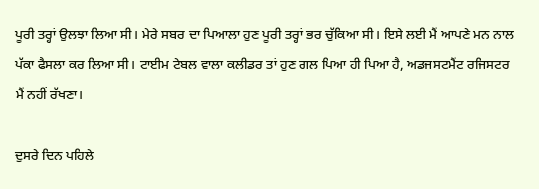ਪੂਰੀ ਤਰ੍ਹਾਂ ਉਲਝਾ ਲਿਆ ਸੀ। ਮੇਰੇ ਸਬਰ ਦਾ ਪਿਆਲਾ ਹੁਣ ਪੂਰੀ ਤਰ੍ਹਾਂ ਭਰ ਚੁੱਕਿਆ ਸੀ। ਇਸੇ ਲਈ ਮੈਂ ਆਪਣੇ ਮਨ ਨਾਲ ਪੱਕਾ ਫੈਸਲਾ ਕਰ ਲਿਆ ਸੀ। ਟਾਈਮ ਟੇਬਲ ਵਾਲਾ ਕਲੀਡਰ ਤਾਂ ਹੁਣ ਗਲ ਪਿਆ ਹੀ ਪਿਆ ਹੈ, ਅਡਜਸਟਮੈਂਟ ਰਜਿਸਟਰ ਮੈਂ ਨਹੀਂ ਰੱਖਣਾ।

ਦੁਸਰੇ ਦਿਨ ਪਹਿਲੇ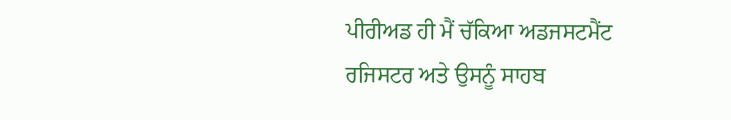ਪੀਰੀਅਡ ਹੀ ਮੈਂ ਚੱਕਿਆ ਅਡਜਸਟਮੈਂਟ ਰਜਿਸਟਰ ਅਤੇ ਉਸਨੂੰ ਸਾਹਬ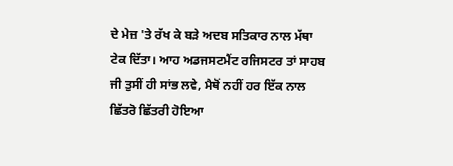ਦੇ ਮੇਜ਼ 'ਤੇ ਰੱਖ ਕੇ ਬੜੇ ਅਦਬ ਸਤਿਕਾਰ ਨਾਲ ਮੱਥਾ ਟੇਕ ਦਿੱਤਾ। ਆਹ ਅਡਜਸਟਮੈਂਟ ਰਜਿਸਟਰ ਤਾਂ ਸਾਹਬ ਜੀ ਤੁਸੀਂ ਹੀ ਸਾਂਭ ਲਵੇ, ਮੈਥੋਂ ਨਹੀਂ ਹਰ ਇੱਕ ਨਾਲ ਛਿੱਤਰੋ ਛਿੱਤਰੀ ਹੋਇਆ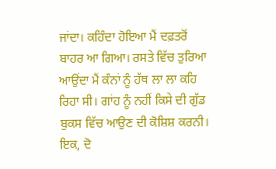ਜਾਂਦਾ। ਕਹਿੰਦਾ ਹੋਇਆ ਮੈਂ ਦਫ਼ਤਰੋਂ ਬਾਹਰ ਆ ਗਿਆ। ਰਸਤੇ ਵਿੱਚ ਤੁਰਿਆ ਆਉਂਦਾ ਮੈਂ ਕੰਨਾਂ ਨੂੰ ਹੱਥ ਲਾ ਲਾ ਕਹਿ ਰਿਹਾ ਸੀ। ਗਾਂਹ ਨੂੰ ਨਹੀਂ ਕਿਸੇ ਦੀ ਗੁੱਡ ਬੁਕਸ ਵਿੱਚ ਆਉਣ ਦੀ ਕੋਸ਼ਿਸ਼ ਕਰਨੀ। ਇਕ, ਦੋ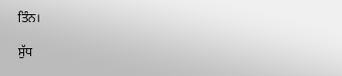ਤਿੰਨ।

ਸੁੱਧ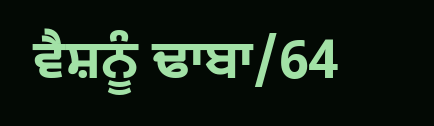ਵੈਸ਼ਨੂੰ ਢਾਬਾ/64